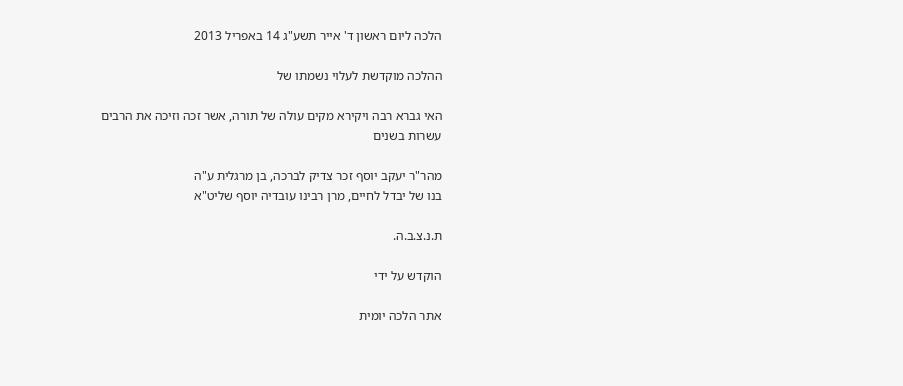הלכה ליום ראשון ד' אייר תשע"ג 14 באפריל 2013

ההלכה מוקדשת לעלוי נשמתו של

האי גברא רבה ויקירא מקים עולה של תורה, אשר זכה וזיכה את הרבים עשרות בשנים

מהר"ר יעקב יוסף זכר צדיק לברכה, בן מרגלית ע"ה
בנו של יבדל לחיים, מרן רבינו עובדיה יוסף שליט"א

ת.נ.צ.ב.ה.

הוקדש על ידי

אתר הלכה יומית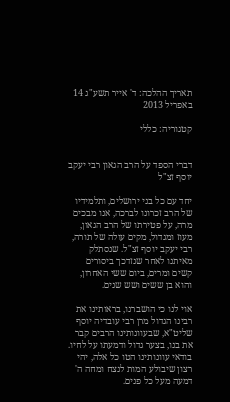תאריך ההלכה: ד' אייר תשע"ג 14 באפריל 2013

קטגוריה: כללי


דברי הספד על הרב הגאון רבי יעקב יוסף זצ"ל

יחד עם כל בני ירושלים, ותלמידיו של הרב זכרונו לברכה, אנו מבכים מרה, על פטירתו של הרב הגאון, מעוז ומגדול, מקים עולה של תורה, רבי יעקב יוסף זצ"ל. שנסתלק מאיתנו לאחר שנזדכך ביסורים קשים ומרים, ביום ששי האחרון, והוא בן ששים ושש שנים.

אוי לנו כי הושברנו, בראותינו את רבינו הגדול מרן רבי עובדיה יוסף שליט"א, שבעוונותינו הרבים קבר את בנו, בצער גדול ודמעתו על לחיו. בודאי עוונותינו הטו כל אלה, יהי רצון שיבולע המות לנצח ומחה ה' דמעה מעל כל פנים.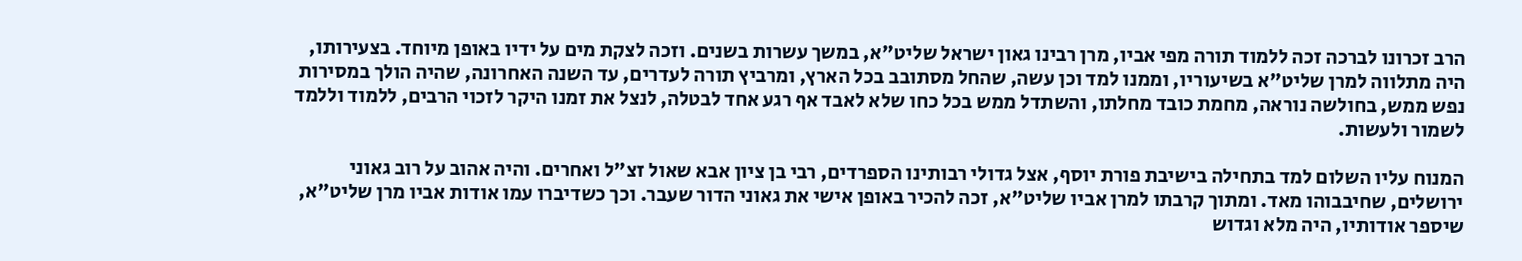הרב זכרונו לברכה זכה ללמוד תורה מפי אביו, מרן רבינו גאון ישראל שליט"א, במשך עשרות בשנים. וזכה לצקת מים על ידיו באופן מיוחד. בצעירותו, היה מתלווה למרן שליט"א בשיעוריו, וממנו למד וכן עשה, שהחל מסתובב בכל הארץ, ומרביץ תורה לעדרים, עד השנה האחרונה, שהיה הולך במסירות נפש ממש, בחולשה נוראה, מחמת כובד מחלתו, והשתדל ממש בכל כחו שלא לאבד אף רגע אחד לבטלה, לנצל את זמנו היקר לזכוי הרבים, ללמוד וללמד לשמור ולעשות.

המנוח עליו השלום למד בתחילה בישיבת פורת יוסף, אצל גדולי רבותינו הספרדים, רבי בן ציון אבא שאול זצ"ל ואחרים. והיה אהוב על רוב גאוני ירושלים, שחיבבוהו מאד. ומתוך קרבתו למרן אביו שליט"א, זכה להכיר באופן אישי את גאוני הדור שעבר. וכך כשדיברו עמו אודות אביו מרן שליט"א, שיספר אודותיו, היה מלא וגדוש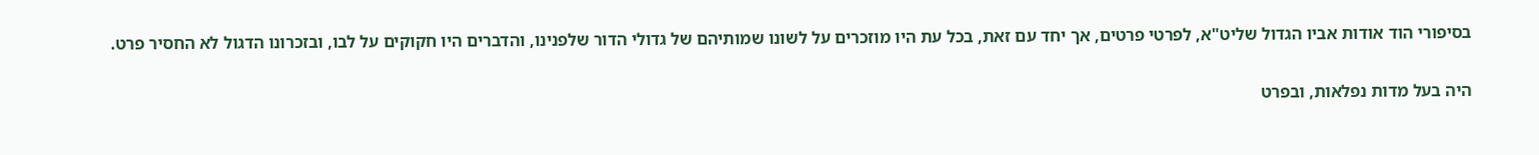בסיפורי הוד אודות אביו הגדול שליט"א, לפרטי פרטים, אך יחד עם זאת, בכל עת היו מוזכרים על לשונו שמותיהם של גדולי הדור שלפנינו, והדברים היו חקוקים על לבו, ובזכרונו הדגול לא החסיר פרט.

היה בעל מדות נפלאות, ובפרט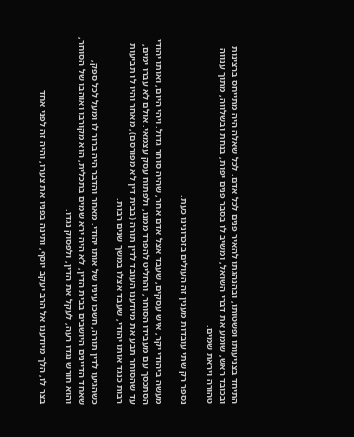התיחד בצניעותו ופשטותו, ובהנהגתו להאיר פנים לכל אדם. לכל שאלה היה מתייחס ברצינות ובכובד ראש, שומע את דברי השואל, ומשיב לו בסבר פנים יפות, בנחת ובשלווה, מתוך ענווה טהורה ויראת שמים.

נספר רק שתי עובדות מענין זה העולים בזכרונינו כעת.

מעשה ביהודי יקר, איש עסקים, שעבד אצל אדם אחר, שהיה סוחר גדול. ויהי היום, ואותו יהודי הסתכסך עם מעבידו הסוחר, והחליט להפרד ממנו, ולפתוח עסק עצמאי. אולם לא עברו ימים, עד שהסוחר תבע את מיודענו העובד לדין תורה (בבית דין לא מפורסם), מאחר והיו לו תביעות רבות כנגד אותו יהודי, שעבד אצלו במשך שנים רבות.

כשהגיעו לדין תורה, חשכו עיניו של אותו יהודי. מאחר והדבר היה ברור לו ומעל לכל ספק, שאחד הדיינים היושבים בבית הדין, לא היה ירא שמים בתכלית, הוא מקורבו ואוהבו של הסוחר, והוא חורש נגדו רעה, לעקל את הדין, ולפסוק נגדו.

בצר לו, הלך מיודענו אל הרב יעקב יוסף, ותינה בפניו את צערו, והיה זה לפני אחד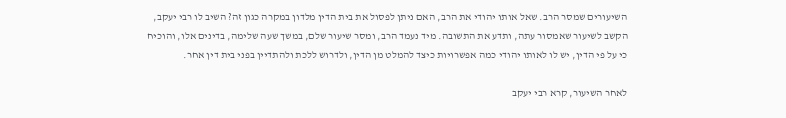השיעורים שמסר הרב. שאל אותו יהודי את הרב, האם ניתן לפסול את בית הדין מלדון במקרה כגון זה? השיב לו רבי יעקב, הקשב לשיעור שאמסור עתה, ותדע את התשובה. מיד נעמד הרב, ומסר שיעור שלם, במשך שעה שלימה, בדינים אלו, והוכיח כי על פי הדין, יש לו לאותו יהודי כמה אפשרויות כיצד להמלט מן הדין, ולדרוש ללכת ולהתדיין בפני בית דין אחר.

לאחר השיעור, קרא רבי יעקב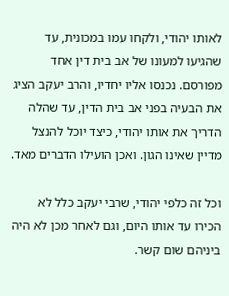לאותו יהודי, ולקחו עמו במכונית, עד שהגיעו למעונו של אב בית דין אחד מפורסם. נכנסו אליו יחדיו, והרב יעקב הציג את הבעיה בפני אב בית הדין, עד שהלה הדריך את אותו יהודי, כיצד יוכל להנצל מדיין שאינו הגון. ואכן הועילו הדברים מאד.

וכל זה כלפי יהודי, שרבי יעקב כלל לא הכירו עד אותו היום, וגם לאחר מכן לא היה ביניהם שום קשר.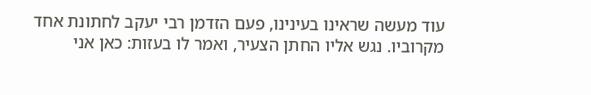עוד מעשה שראינו בעינינו, פעם הזדמן רבי יעקב לחתונת אחד מקרוביו. נגש אליו החתן הצעיר, ואמר לו בעזות: כאן אני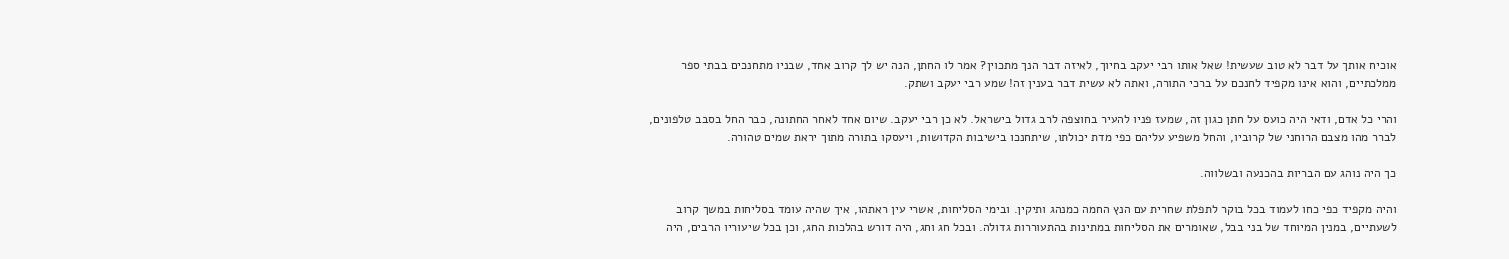אוכיח אותך על דבר לא טוב שעשית! שאל אותו רבי יעקב בחיוך, לאיזה דבר הנך מתכוין? אמר לו החתן, הנה יש לך קרוב אחד, שבניו מתחנכים בבתי ספר ממלכתיים, והוא אינו מקפיד לחנכם על ברכי התורה, ואתה לא עשית דבר בענין זה! שמע רבי יעקב ושתק.

והרי כל אדם, ודאי היה כועס על חתן כגון זה, שמעז פניו להעיר בחוצפה לרב גדול בישראל. לא כן רבי יעקב. שיום אחד לאחר החתונה, כבר החל בסבב טלפונים, לברר מהו מצבם הרוחני של קרוביו, והחל משפיע עליהם כפי מדת יכולתו, שיתחנכו בישיבות הקדושות, ויעסקו בתורה מתוך יראת שמים טהורה.

כך היה נוהג עם הבריות בהכנעה ובשלווה.

והיה מקפיד כפי כחו לעמוד בכל בוקר לתפלת שחרית עם הנץ החמה כמנהג ותיקין. ובימי הסליחות, אשרי עין ראתהו, איך שהיה עומד בסליחות במשך קרוב לשעתיים, במנין המיוחד של בני בבל, שאומרים את הסליחות במתינות בהתעוררות גדולה. ובכל חג וחג, היה דורש בהלכות החג, וכן בכל שיעוריו הרבים, היה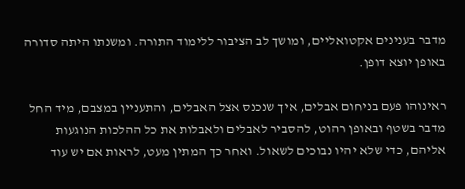מדבר בענינים אקטואליים, ומושך לב הציבור ללימוד התורה. ומשנתו היתה סדורה באופן יוצא דופן.

ראינוהו פעם בניחום אבלים, איך שנכנס אצל האבלים, והתעניין במצבם, מיד החל מדבר בשטף ובאופן רהוט, להסביר לאבלים ולאבלות את כל ההלכות הנוגעות אליהם, כדי שלא יהיו נבוכים לשאול. ואחר כך המתין מעט, לראות אם יש עוד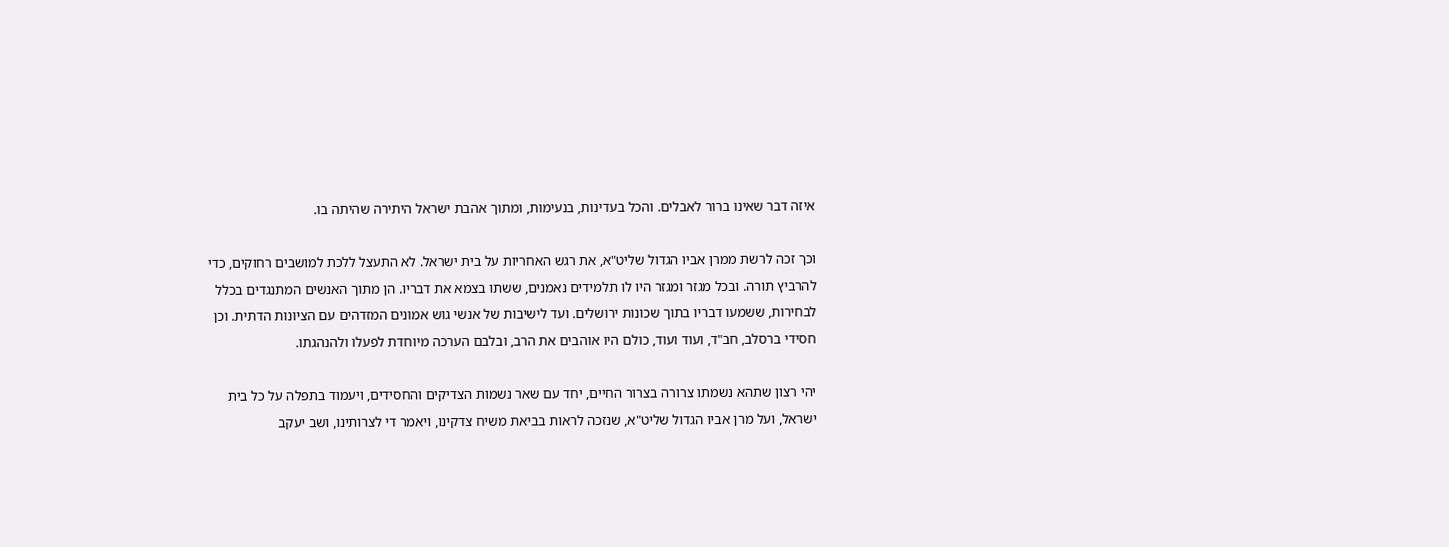איזה דבר שאינו ברור לאבלים. והכל בעדינות, בנעימות, ומתוך אהבת ישראל היתירה שהיתה בו.

וכך זכה לרשת ממרן אביו הגדול שליט"א, את רגש האחריות על בית ישראל. לא התעצל ללכת למושבים רחוקים, כדי להרביץ תורה. ובכל מגזר ומגזר היו לו תלמידים נאמנים, ששתו בצמא את דבריו. הן מתוך האנשים המתנגדים בכלל לבחירות, ששמעו דבריו בתוך שכונות ירושלים. ועד לישיבות של אנשי גוש אמונים המזדהים עם הציונות הדתית. וכן חסידי ברסלב, חב"ד, ועוד ועוד, כולם היו אוהבים את הרב, ובלבם הערכה מיוחדת לפעלו ולהנהגתו.

יהי רצון שתהא נשמתו צרורה בצרור החיים, יחד עם שאר נשמות הצדיקים והחסידים, ויעמוד בתפלה על כל בית ישראל, ועל מרן אביו הגדול שליט"א, שנזכה לראות בביאת משיח צדקינו, ויאמר די לצרותינו, ושב יעקב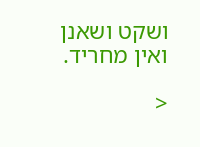ושקט ושאנן ואין מחריד.

<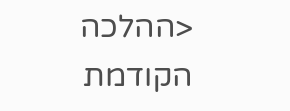<ההלכה הקודמת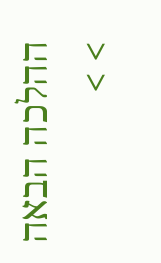ההלכה הבאה > >